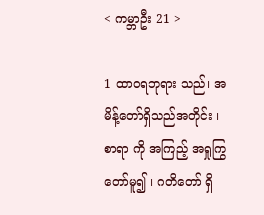< ကမ္ဘာဦး 21 >

1 ထာဝရဘုရား သည်၊ အမိန့်တော်ရှိသည်အတိုင်း ၊ စာရာ ကို အကြည့် အရှုကြွတော်မူ၍ ၊ ဂတိတော် ရှိ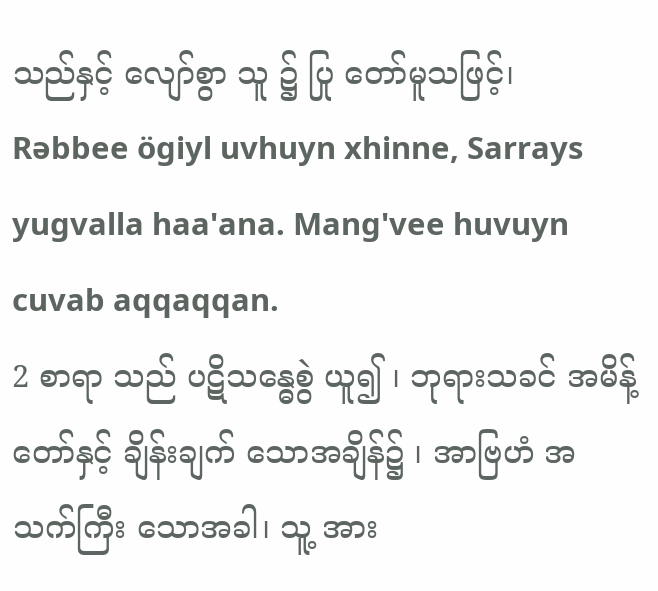သည်နှင့် လျော်စွာ သူ ၌ ပြု တော်မူသဖြင့်၊
Rəbbee ögiyl uvhuyn xhinne, Sarrays yugvalla haa'ana. Mang'vee huvuyn cuvab aqqaqqan.
2 စာရာ သည် ပဋိသန္ဓေစွဲ ယူ၍ ၊ ဘုရားသခင် အမိန့် တော်နှင့် ချိန်းချက် သောအချိန်၌ ၊ အာဗြဟံ အသက်ကြီး သောအခါ၊ သူ့ အား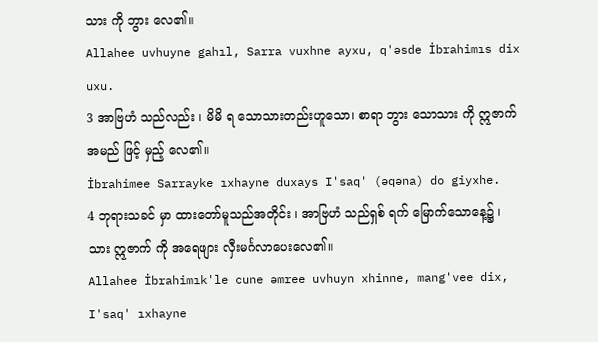သား ကို ဘွား လေ၏။
Allahee uvhuyne gahıl, Sarra vuxhne ayxu, q'əsde İbrahimıs dix uxu.
3 အာဗြဟံ သည်လည်း ၊ မိမိ ရ သောသားတည်းဟူသော၊ စာရာ ဘွား သောသား ကို ဣဇာက် အမည် ဖြင့် မှည့် လေ၏။
İbrahimee Sarrayke ıxhayne duxays I'saq' (əqəna) do giyxhe.
4 ဘုရားသခင် မှာ ထားတော်မူသည်အတိုင်း ၊ အာဗြဟံ သည်ရှစ် ရက် မြောက်သောနေ့၌ ၊ သား ဣဇာက် ကို အရေဖျား လှီးမင်္ဂလာပေးလေ၏။
Allahee İbrahimık'le cune əmree uvhuyn xhinne, mang'vee dix, I'saq' ıxhayne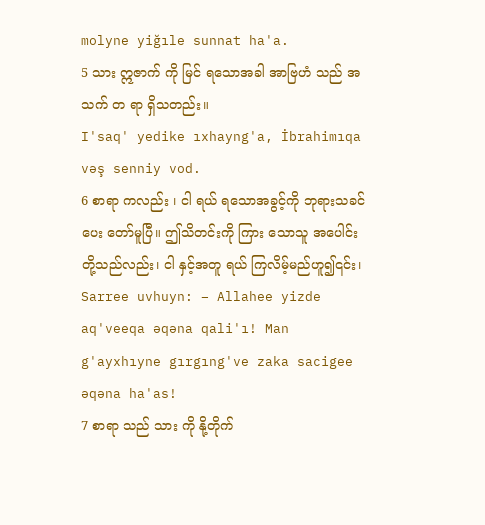molyne yiğıle sunnat ha'a.
5 သား ဣဇာက် ကို မြင် ရသောအခါ အာဗြဟံ သည် အသက် တ ရာ ရှိသတည်း။
I'saq' yedike ıxhayng'a, İbrahimıqa vəş senniy vod.
6 စာရာ ကလည်း ၊ ငါ ရယ် ရသောအခွင့်ကို ဘုရားသခင် ပေး တော်မူပြီ။ ဤသိတင်းကို ကြား သောသူ အပေါင်း တို့သည်လည်း၊ ငါ နှင့်အတူ ရယ် ကြလိမ့်မည်ဟူ၍၎င်း၊
Sarree uvhuyn: – Allahee yizde aq'veeqa əqəna qali'ı! Man g'ayxhıyne gırgıng've zaka sacigee əqəna ha'as!
7 စာရာ သည် သား ကို နို့တိုက်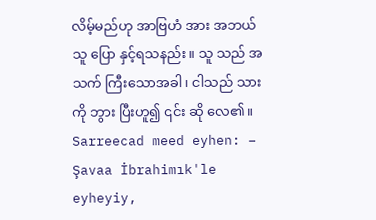လိမ့်မည်ဟု အာဗြဟံ အား အဘယ်သူ ပြော နှင့်ရသနည်း။ သူ သည် အသက် ကြီးသောအခါ၊ ငါသည် သား ကို ဘွား ပြီးဟူ၍ ၎င်း ဆို လေ၏။
Sarreecad meed eyhen: – Şavaa İbrahimık'le eyheyiy,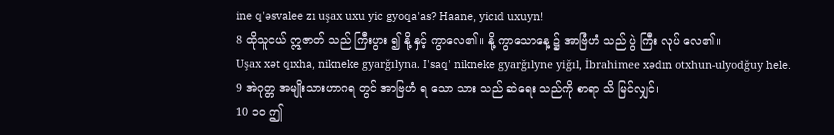ine q'əsvalee zı uşax uxu yic gyoqa'as? Haane, yicıd uxuyn!
8 ထိုသူငယ် ဣဇာတ် သည် ကြီးပွား ၍ နို့ နှင့် ကွာလေ၏။ နို့ ကွာသောနေ့ ၌ အာဗြံဟံ သည် ပွဲ ကြီး လုပ် လေ၏။
Uşax xət qıxha, nikneke gyarğılyna. I'saq' nikneke gyarğılyne yiğıl, İbrahimee xədın otxhun-ulyodğuy hele.
9 အဲဂုတ္တ အမျိုးသားဟာဂရ တွင် အာဗြဟံ ရ သော သား သည် ဆဲရေး သည်ကို စာရာ သိ မြင်လျှင်၊
10 ၁၀ ဤ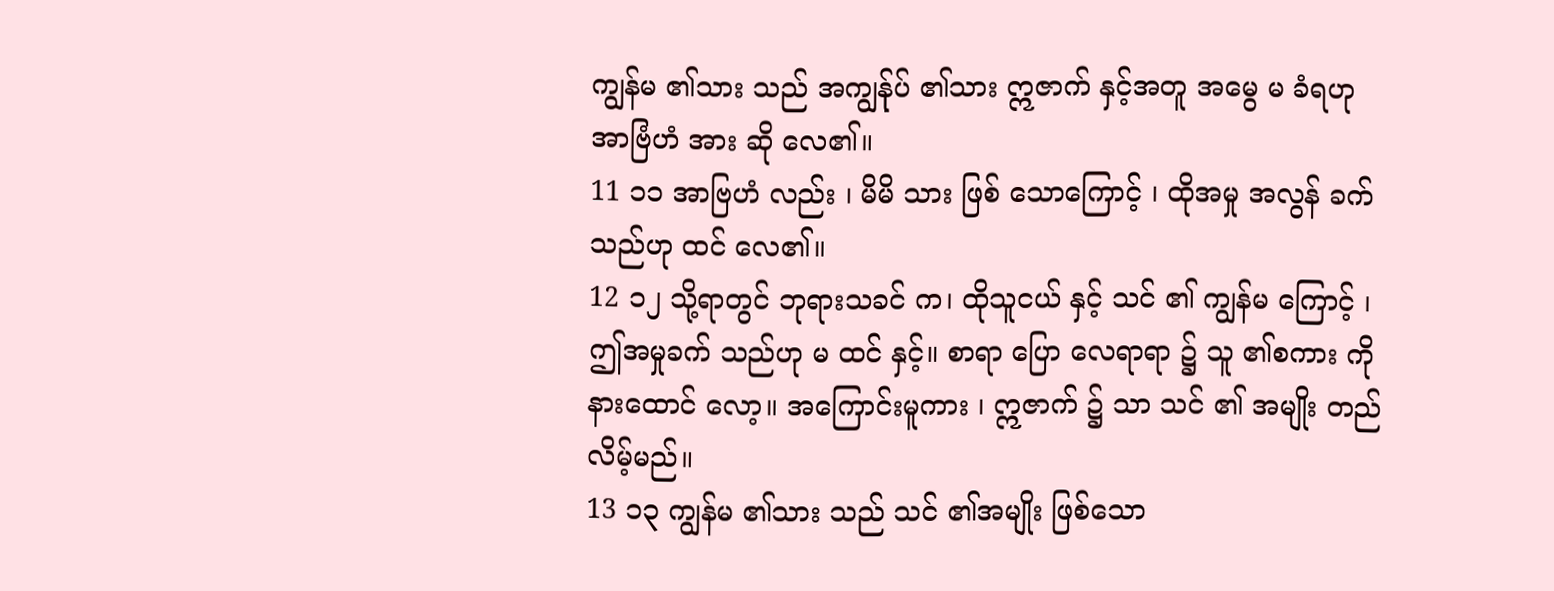ကျွန်မ ၏သား သည် အကျွန်ုပ် ၏သား ဣဇာက် နှင့်အတူ အမွေ မ ခံရဟု အာဗြံဟံ အား ဆို လေ၏။
11 ၁၁ အာဗြဟံ လည်း ၊ မိမိ သား ဖြစ် သောကြောင့် ၊ ထိုအမှု အလွန် ခက် သည်ဟု ထင် လေ၏။
12 ၁၂ သို့ရာတွင် ဘုရားသခင် က၊ ထိုသူငယ် နှင့် သင် ၏ ကျွန်မ ကြောင့် ၊ ဤအမှုခက် သည်ဟု မ ထင် နှင့်။ စာရာ ပြော လေရာရာ ၌ သူ ၏စကား ကို နားထောင် လော့။ အကြောင်းမူကား ၊ ဣဇာက် ၌ သာ သင် ၏ အမျိုး တည် လိမ့်မည်။
13 ၁၃ ကျွန်မ ၏သား သည် သင် ၏အမျိုး ဖြစ်သော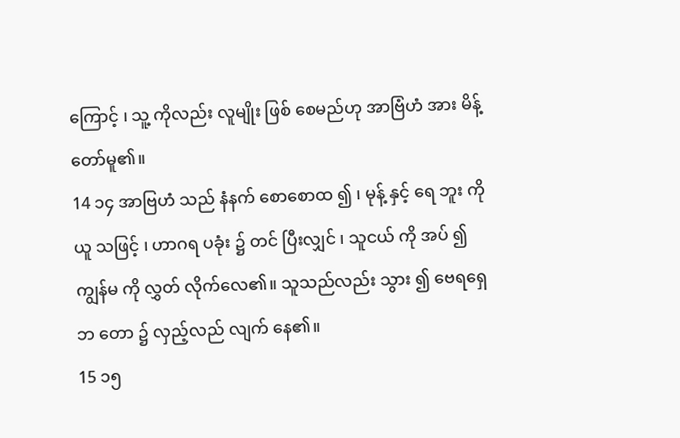ကြောင့် ၊ သူ့ ကိုလည်း လူမျိုး ဖြစ် စေမည်ဟု အာဗြံဟံ အား မိန့် တော်မူ၏။
14 ၁၄ အာဗြဟံ သည် နံနက် စောစောထ ၍ ၊ မုန့် နှင့် ရေ ဘူး ကိုယူ သဖြင့် ၊ ဟာဂရ ပခုံး ၌ တင် ပြီးလျှင် ၊ သူငယ် ကို အပ် ၍ ကျွန်မ ကို လွှတ် လိုက်လေ၏။ သူသည်လည်း သွား ၍ ဗေရရှေဘ တော ၌ လှည့်လည် လျက် နေ၏။
15 ၁၅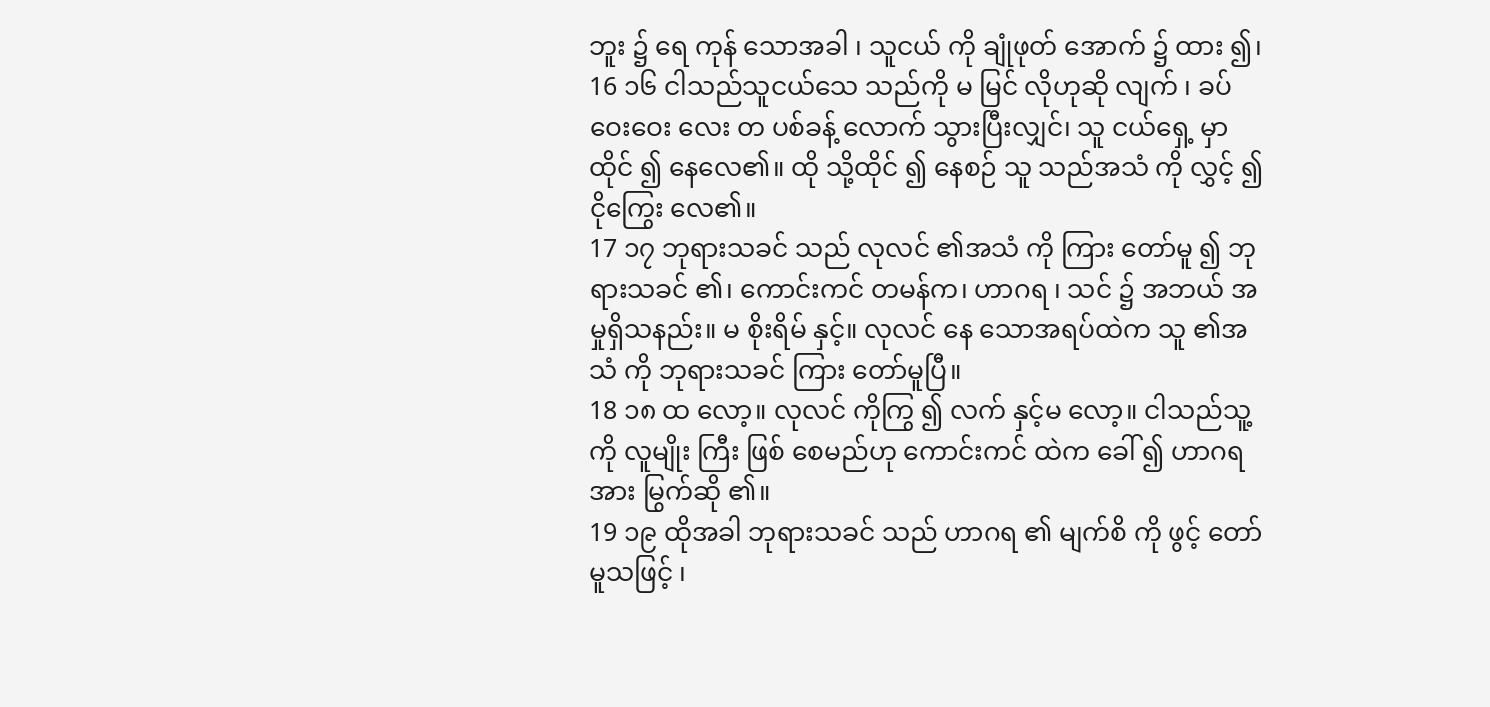ဘူး ၌ ရေ ကုန် သောအခါ ၊ သူငယ် ကို ချုံဖုတ် အောက် ၌ ထား ၍၊
16 ၁၆ ငါသည်သူငယ်သေ သည်ကို မ မြင် လိုဟုဆို လျက် ၊ ခပ်ဝေးဝေး လေး တ ပစ်ခန့် လောက် သွားပြီးလျှင်၊ သူ ငယ်ရှေ့ မှာ ထိုင် ၍ နေလေ၏။ ထို သို့ထိုင် ၍ နေစဉ် သူ သည်အသံ ကို လွှင့် ၍ ငိုကြွေး လေ၏။
17 ၁၇ ဘုရားသခင် သည် လုလင် ၏အသံ ကို ကြား တော်မူ ၍ ဘုရားသခင် ၏၊ ကောင်းကင် တမန်က၊ ဟာဂရ ၊ သင် ၌ အဘယ် အမှုရှိသနည်း။ မ စိုးရိမ် နှင့်။ လုလင် နေ သောအရပ်ထဲက သူ ၏အသံ ကို ဘုရားသခင် ကြား တော်မူပြီ။
18 ၁၈ ထ လော့။ လုလင် ကိုကြွ ၍ လက် နှင့်မ လော့။ ငါသည်သူ့ ကို လူမျိုး ကြီး ဖြစ် စေမည်ဟု ကောင်းကင် ထဲက ခေါ် ၍ ဟာဂရ အား မြွက်ဆို ၏။
19 ၁၉ ထိုအခါ ဘုရားသခင် သည် ဟာဂရ ၏ မျက်စိ ကို ဖွင့် တော်မူသဖြင့် ၊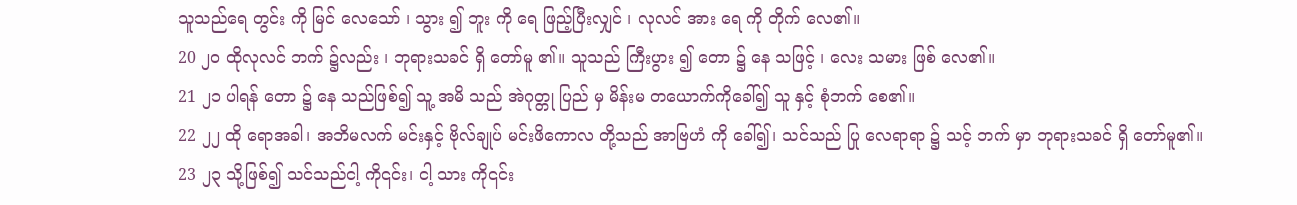သူသည်ရေ တွင်း ကို မြင် လေသော် ၊ သွား ၍ ဘူး ကို ရေ ဖြည့်ပြီးလျှင် ၊ လုလင် အား ရေ ကို တိုက် လေ၏။
20 ၂၀ ထိုလုလင် ဘက် ၌လည်း ၊ ဘုရားသခင် ရှိ တော်မူ ၏။ သူသည် ကြီးပွား ၍ တော ၌ နေ သဖြင့် ၊ လေး သမား ဖြစ် လေ၏။
21 ၂၁ ပါရန် တော ၌ နေ သည်ဖြစ်၍ သူ့ အမိ သည် အဲဂုတ္တု ပြည် မှ မိန်းမ တယောက်ကိုခေါ်၍ သူ နှင့် စုံဘက် စေ၏။
22 ၂၂ ထို ရောအခါ၊ အဘိမလက် မင်းနှင့် ဗိုလ်ချုပ် မင်းဖိကောလ တို့သည် အာဗြဟံ ကို ခေါ်၍၊ သင်သည် ပြု လေရာရာ ၌ သင့် ဘက် မှာ ဘုရားသခင် ရှိ တော်မူ၏။
23 ၂၃ သို့ဖြစ်၍ သင်သည်ငါ့ ကို၎င်း၊ ငါ့ သား ကို၎င်း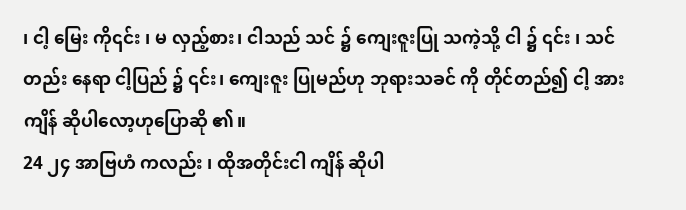၊ ငါ့ မြေး ကို၎င်း ၊ မ လှည့်စား၊ ငါသည် သင် ၌ ကျေးဇူးပြု သကဲ့သို့ ငါ ၌ ၎င်း ၊ သင်တည်း နေရာ ငါ့ပြည် ၌ ၎င်း၊ ကျေးဇူး ပြုမည်ဟု ဘုရားသခင် ကို တိုင်တည်၍ ငါ့ အား ကျိန် ဆိုပါလော့ဟုပြောဆို ၏။
24 ၂၄ အာဗြဟံ ကလည်း ၊ ထိုအတိုင်းငါ ကျိန် ဆိုပါ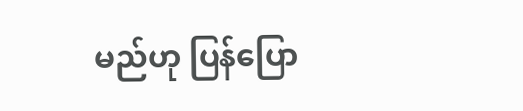မည်ဟု ပြန်ပြော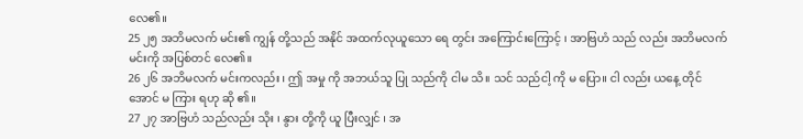လေ၏။
25 ၂၅ အဘိမလက် မင်း၏ ကျွန် တို့သည် အနိုင် အထက်လုယူသော ရေ တွင်း အကြောင်းကြောင့် ၊ အာဗြဟံ သည် လည်း အဘိမလက် မင်းကို အပြစ်တင် လေ၏။
26 ၂၆ အဘိမလက် မင်းကလည်း ၊ ဤ အမှု ကို အဘယ်သူ ပြု သည်ကို ငါမ သိ။ သင် သည်ငါ့ ကို မ ပြော။ ငါ လည်း ယနေ့ တိုင်အောင် မ ကြား ရဟု ဆို ၏။
27 ၂၇ အာဗြဟံ သည်လည်း သိုး ၊ နွား တို့ကို ယူ ပြီးလျှင် ၊ အ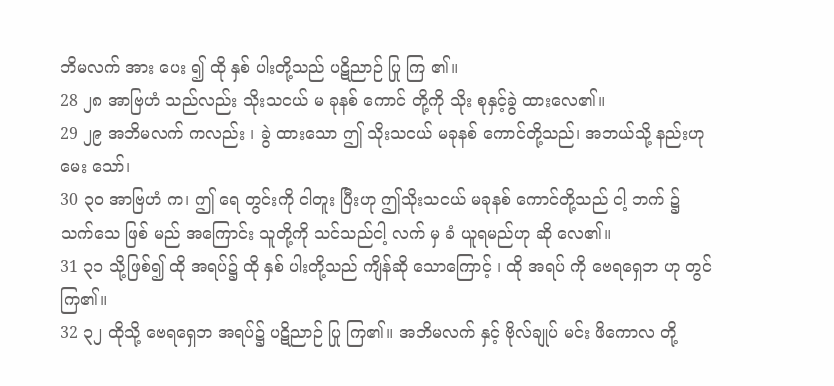ဘိမလက် အား ပေး ၍ ထို နှစ် ပါးတို့သည် ပဋိညာဉ် ပြု ကြ ၏။
28 ၂၈ အာဗြဟံ သည်လည်း သိုးသငယ် မ ခုနစ် ကောင် တို့ကို သိုး စုနှင့်ခွဲ ထားလေ၏။
29 ၂၉ အဘိမလက် ကလည်း ၊ ခွဲ ထားသော ဤ သိုးသငယ် မခုနစ် ကောင်တို့သည်၊ အဘယ်သို့ နည်းဟုမေး သော်၊
30 ၃၀ အာဗြဟံ က၊ ဤ ရေ တွင်းကို ငါတူး ပြီးဟု ဤသိုးသငယ် မခုနစ် ကောင်တို့သည် ငါ့ ဘက် ၌ သက်သေ ဖြစ် မည် အကြောင်း သူတို့ကို သင်သည်ငါ့ လက် မှ ခံ ယူရမည်ဟု ဆို လေ၏။
31 ၃၁ သို့ဖြစ်၍ ထို အရပ်၌ ထို နှစ် ပါးတို့သည် ကျိန်ဆို သောကြောင့် ၊ ထို အရပ် ကို ဗေရရှေဘ ဟု တွင် ကြ၏။
32 ၃၂ ထိုသို့ ဗေရရှေဘ အရပ်၌ ပဋိညာဉ် ပြု ကြ၏။ အဘိမလက် နှင့် ဗိုလ်ချုပ် မင်း ဖိကောလ တို့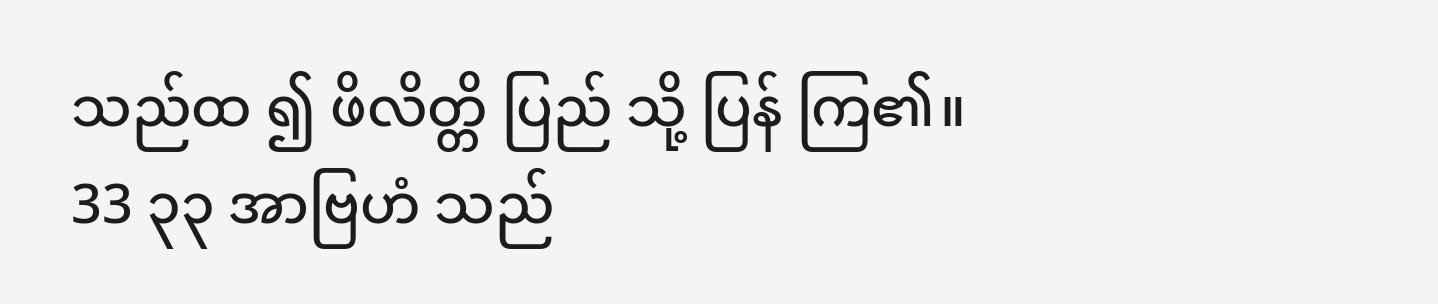သည်ထ ၍ ဖိလိတ္တိ ပြည် သို့ ပြန် ကြ၏။
33 ၃၃ အာဗြဟံ သည်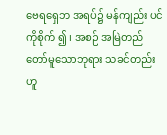ဗေရရှေဘ အရပ်၌ မန်ကျည်း ပင်ကိုစိုက် ၍ ၊ အစဉ် အမြဲတည်တော်မူသောဘုရား သခင်တည်းဟူ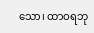သော၊ ထာဝရဘု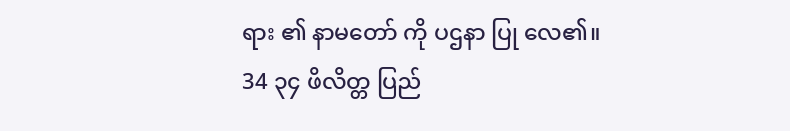ရား ၏ နာမတော် ကို ပဌနာ ပြု လေ၏။
34 ၃၄ ဖိလိတ္တ ပြည်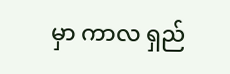မှာ ကာလ ရှည်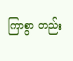ကြာစွာ တည်း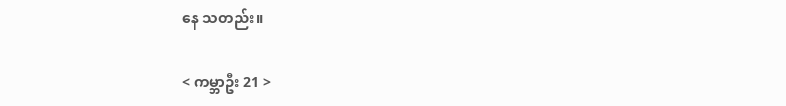နေ သတည်း။

< ကမ္ဘာဦး 21 >